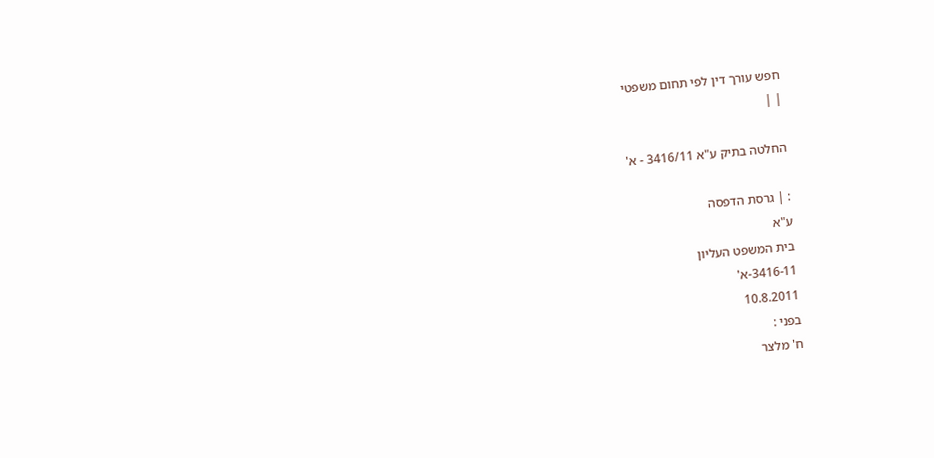חפש עורך דין לפי תחום משפטי
| |

החלטה בתיק ע"א 3416/11 - א'

: | גרסת הדפסה
ע"א
בית המשפט העליון
3416-11-א'
10.8.2011
בפני :
ח' מלצר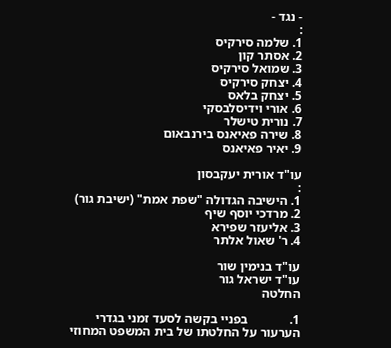- נגד -
:
1. שלמה סירקיס
2. אסתר קון
3. שמואל סירקיס
4. יצחק סירקיס
5. יצחק בלאס
6. אורי וידיסלבסקי
7. נורית טישלר
8. שירה פאיאנס בירנבאום
9. יאיר פאיאנס

עו"ד אורית יעקבסון
:
1. הישיבה הגדולה "שפת אמת" (ישיבת גור)
2. מרדכי יוסף שיף
3. אליעזר שפירא
4. ר' שאול אלתר

עו"ד בנימין שור
עו"ד ישראל גור
החלטה

1.             בפניי בקשה לסעד זמני בגדרי הערעור על החלטתו של בית המשפט המחוזי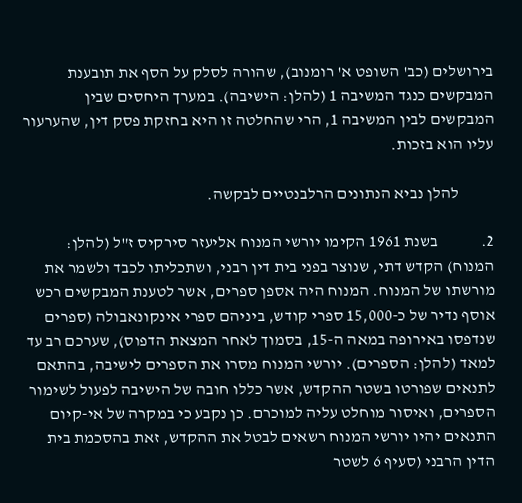בירושלים (כב' השופט א' רומנוב), שהורה לסלק על הסף את תובענת המבקשים כנגד המשיבה 1 (להלן: הישיבה). במערך היחסים שבין המבקשים לבין המשיבה 1, הרי שהחלטה זו היא בחזקת פסק דין, שהערעור עליו הוא בזכות.

           להלן נביא הנתונים הרלבנטיים לבקשה.

2.             בשנת 1961 הקימו יורשי המנוח אליעזר סירקיס ז"ל (להלן: המנוח) הקדש דתי, שנוצר בפני בית דין רבני, ושתכליתו לכבד ולשמר את מורשתו של המנוח. המנוח היה אספן ספרים, אשר לטענת המבקשים רכש אוסף נדיר של כ-15,000 ספרי קודש, ביניהם ספרי אינקונאבולה (ספרים שנדפסו באירופה במאה ה-15, בסמוך לאחר המצאת הדפוס), שערכם רב עד למאד (להלן: הספרים). יורשי המנוח מסרו את הספרים לישיבה, בהתאם לתנאים שפורטו בשטר ההקדש, אשר כללו חובה של הישיבה לפעול לשימור הספרים, ואיסור מוחלט עליה למוכרם. כן נקבע כי במקרה של אי-קיום התנאים יהיו יורשי המנוח רשאים לבטל את ההקדש, זאת בהסכמת בית הדין הרבני (סעיף 6 לשטר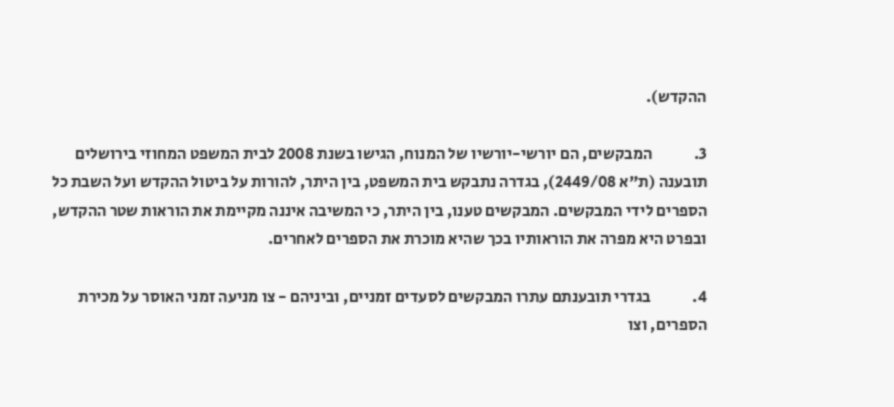ההקדש).

3.             המבקשים, הם יורשי-יורשיו של המנוח, הגישו בשנת 2008 לבית המשפט המחוזי בירושלים תובענה (ת"א 2449/08), בגדרה נתבקש בית המשפט, בין היתר, להורות על ביטול ההקדש ועל השבת כל הספרים לידי המבקשים. המבקשים טענו, בין היתר, כי המשיבה איננה מקיימת את הוראות שטר ההקדש, ובפרט היא מפרה את הוראותיו בכך שהיא מוכרת את הספרים לאחרים.

4.             בגדרי תובענתם עתרו המבקשים לסעדים זמניים, וביניהם - צו מניעה זמני האוסר על מכירת הספרים, וצו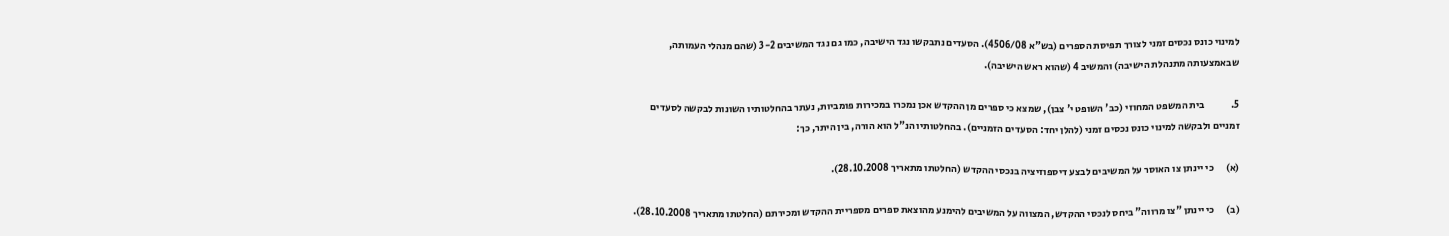למינוי כונס נכסים זמני לצורך תפיסת הספרים (בש"א 4506/08). הסעדים נתבקשו נגד הישיבה, כמו גם נגד המשיבים 3-2 (שהם מנהלי העמותה, שבאמצעותה מתנהלת הישיבה) והמשיב 4 (שהוא ראש הישיבה).

5.             בית המשפט המחוזי (כב' השופט י' צבן), שמצא כי ספרים מן ההקדש אכן נמכרו במכירות פומביות, נעתר בהחלטותיו השונות לבקשה לסעדים זמניים ולבקשה למינוי כונס נכסים זמני (להלן יחד: הסעדים הזמניים). בהחלטותיו הנ"ל הוא הורה, בין היתר, כך:

(א)      כי יינתן צו האוסר על המשיבים לבצע דיספוזיציה בנכסי ההקדש (החלטתו מתאריך 28.10.2008).

(ב)      כי יינתן "צו מרווה" ביחס לנכסי ההקדש, המצווה על המשיבים להימנע מהוצאת ספרים מספריית ההקדש ומכירתם (החלטתו מתאריך 28.10.2008).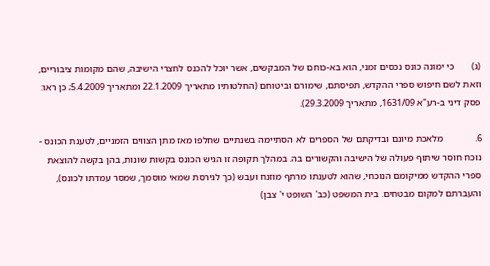(ג)       כי ימונה כונס נכסים זמני, הוא בא-כוחם של המבקשים, אשר יוכל להכנס לחצרי הישיבה, שהם מקומות ציבוריים, וזאת לשם חיפוש ספרי ההקדש, תפיסתם, שימורם וביטוחם (החלטותיו מתאריך 22.1.2009 ומתאריך 5.4.2009; כן ראו: פסק דיני ב-רע"א 1631/09, מתאריך 29.3.2009).

6.             מלאכת מיונם ובדיקתם של הספרים לא הסתיימה בשנתיים שחלפו מאז מתן הצווים הזמניים, לטענת הכונס - נוכח חוסר שיתוף פעולה של הישיבה והקשורים בה. במהלך תקופה זו הגיש הכונס בקשות שונות, בהן בקשה להוצאת ספרי ההקדש ממיקומם הנוכחי, שהוא לטענתו מרתף מוזנח ועבש (כך לגירסת שמאי מוסמך, שמסר עמדתו לכונס), והעברתם למקום מבטחים. בית המשפט (כב' השופט י' צבן)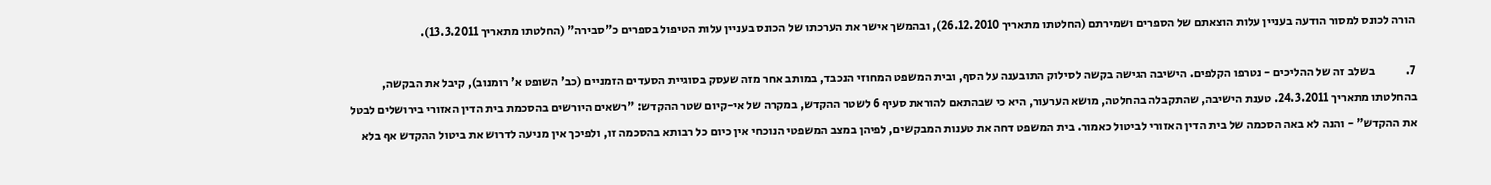הורה לכונס למסור הודעה בעניין עלות הוצאתם של הספרים ושמירתם (החלטתו מתאריך 26.12.2010), ובהמשך אישר את הערכתו של הכונס בעניין עלות הטיפול בספרים כ"סבירה" (החלטתו מתאריך 13.3.2011).

7.             בשלב זה של ההליכים - נטרפו הקלפים. הישיבה הגישה בקשה לסילוק התובענה על הסף, ובית המשפט המחוזי הנכבד, במותב אחר מזה שעסק בסוגיית הסעדים הזמניים (כב' השופט א' רומנוב), קיבל את הבקשה, בהחלטתו מתאריך 24.3.2011. טענת הישיבה, שהתקבלה בהחלטה, מושא הערעור, היא כי שבהתאם להוראת סעיף 6 לשטר ההקדש, במקרה של אי-קיום שטר ההקדש: "רשאים היורשים בהסכמת בית הדין האזורי בירושלים לבטל את ההקדש" - והנה לא באה הסכמה של בית הדין האזורי לביטול כאמור. בית המשפט דחה את טענות המבקשים, לפיהן במצב המשפטי הנוכחי אין כיום כל רבותא בהסכמה זו, ולפיכך אין מניעה לדרוש את ביטול ההקדש אף בלא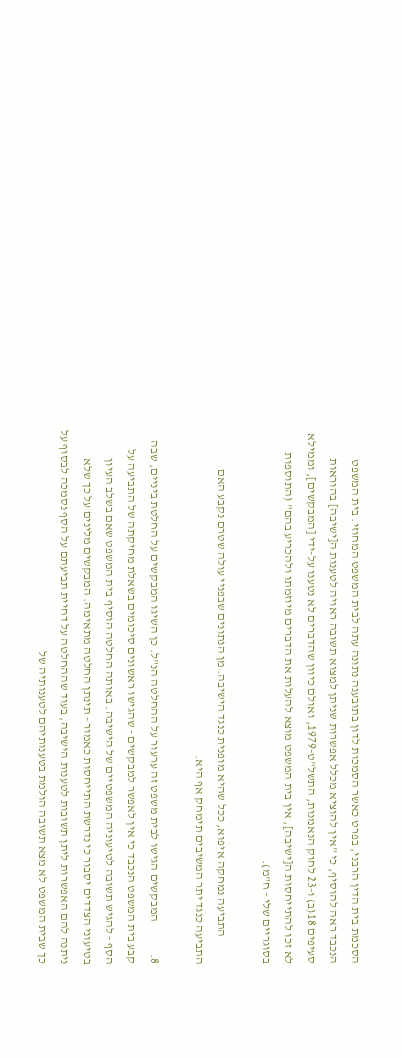הסכמת בית הדין הרבני, בפרט כאשר הסמכות לדון בתובענה נתונה עתה לבית המשפט המחוזי. בית המשפט הנכבד ראה להוסיף, כי "אין להוציא מכלל אפשרות שניתן למצוא תשובה ראויה לטענות ה[ישיבה] בהוראות סעיפים 18(ב) ו-23 לחוק הנאמנות, התשל"ט-1979, ואולם כיוון שהדברים לא נטענו על-ידי [המבקשים], וממילא לא זכו להתייחסות ה[ישיבה], אין בית המשפט מוצא להעלות את הדברים מיוזמתו ולהכריע בהם" (התוספות בסוגריים שלי - ח"מ).

           התביעה נמחקה איפוא, ככל שהיא מופנית כנגד הישיבה. מן הנתונים שבפניי עולה שטרם נקבע האם התביעה כנגד יתר המשיבים תימחק אף היא.

8.             המבקשים הגישו לבית משפט זה ערעור על ההחלטה הנ"ל. כן השיגו המבקשים על החלטת ביניים, שבה קבע בית המשפט הנכבד כי אין לאפשר למבקשים - שהגישו ראשונים סיכומים בשאלת מחיקתה של התביעה על הסף - להגיש תשובה לטיעוניה המשפטיים של הישיבה. באותה החלטה הוסיף בית המשפט שאם בשלב העיון בטיעוני הצדדים יסבור כי נדרשת התייחסות כאמור - תינתן החלטה מתאימה. המבקשים מלינים על כך שלא ניתנה להם האפשרות ליתן תשובות לטענות הישיבה, בעוד שההחלטה על דחיית תביעתם על הסף נסמכה לבסוף על כך שבית המשפט לא מצא תשובה הולמת בטענותיהם לטענותיה של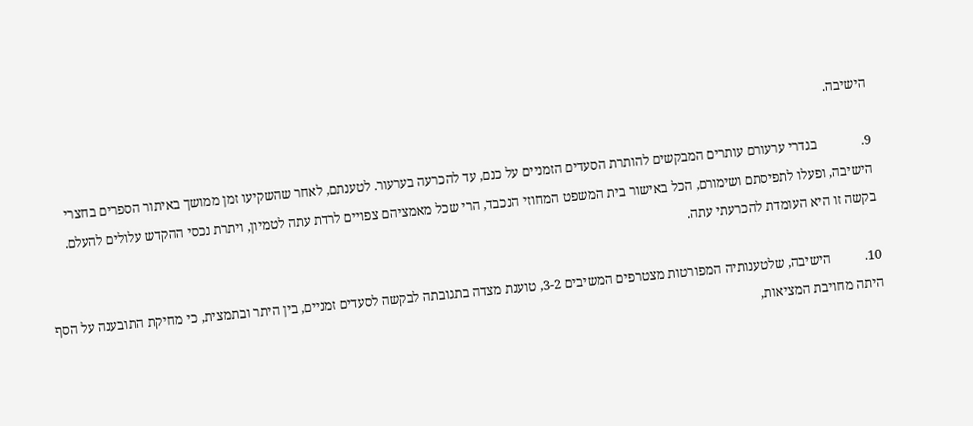הישיבה.

9.             בגדרי ערעורם עותרים המבקשים להותרת הסעדים הזמניים על כנם, עד להכרעה בערעור. לטענתם, לאחר שהשקיעו זמן ממושך באיתור הספרים בחצרי הישיבה, ופעלו לתפיסתם ושימורם, הכל באישור בית המשפט המחוזי הנכבד, הרי שכל מאמציהם צפויים לרדת עתה לטמיון, ויתרת נכסי ההקדש עלולים להעלם. בקשה זו היא העומדת להכרעתי עתה.

10.          הישיבה, שלטענותיה המפורטות מצטרפים המשיבים 3-2, טוענת מצדה בתגובתה לבקשה לסעדים זמניים, בין היתר ובתמצית, כי מחיקת התובענה על הסף היתה מחויבת המציאות,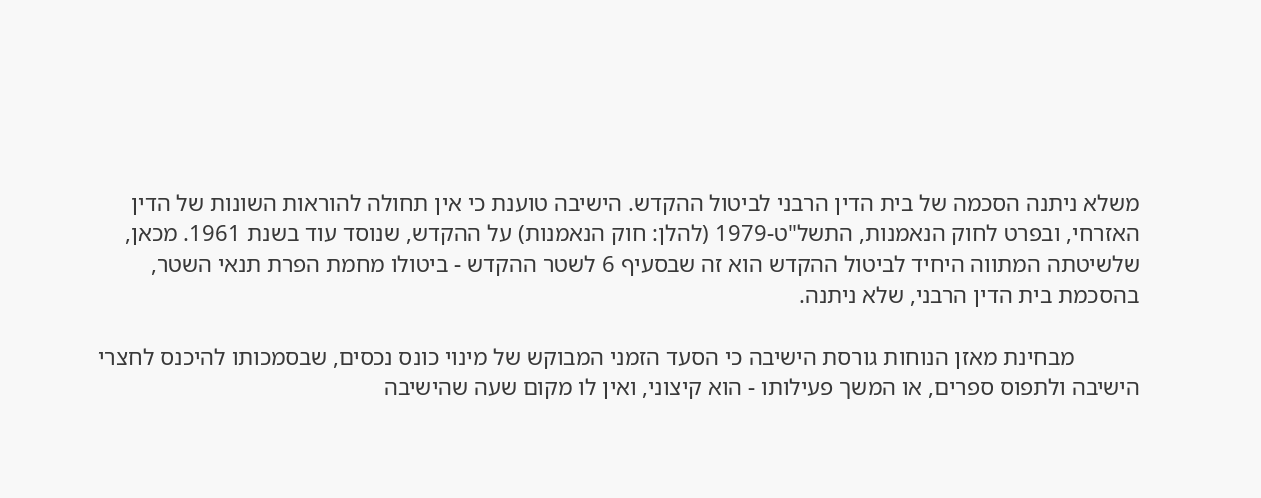משלא ניתנה הסכמה של בית הדין הרבני לביטול ההקדש. הישיבה טוענת כי אין תחולה להוראות השונות של הדין האזרחי, ובפרט לחוק הנאמנות, התשל"ט-1979 (להלן: חוק הנאמנות) על ההקדש, שנוסד עוד בשנת 1961. מכאן, שלשיטתה המתווה היחיד לביטול ההקדש הוא זה שבסעיף 6 לשטר ההקדש - ביטולו מחמת הפרת תנאי השטר, בהסכמת בית הדין הרבני, שלא ניתנה.

           מבחינת מאזן הנוחות גורסת הישיבה כי הסעד הזמני המבוקש של מינוי כונס נכסים, שבסמכותו להיכנס לחצרי הישיבה ולתפוס ספרים, או המשך פעילותו - הוא קיצוני, ואין לו מקום שעה שהישיבה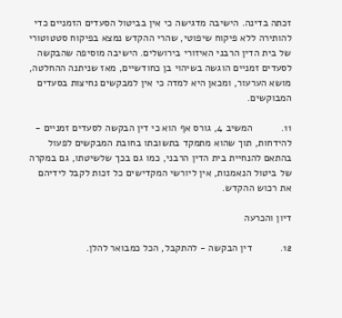זכתה בדינה. הישיבה מדגישה כי אין בביטול הסעדים הזמניים כדי להותירה ללא פיקוח שיפוטי, שהרי ההקדש נמצא בפיקוח סטטוטורי של בית הדין הרבני האיזורי בירושלים. הישיבה מוסיפה שהבקשה לסעדים זמניים הוגשה בשיהוי בן כחודשיים, מאז שניתנה ההחלטה, מושא הערעור, ומכאן היא למדה כי אין למבקשים נחיצות בסעדים המבוקשים.

11.          המשיב 4, גורס אף הוא כי דין הבקשה לסעדים זמניים - להידחות, תוך שהוא מתמקד בתשובתו בחובת המבקשים לפעול בהתאם להנחיית בית הדין הרבני, כמו גם בכך שלשיטתו, גם במקרה של ביטול הנאמנות, אין ליורשי המקדישים כל זכות לקבל לידיהם את רכוש ההקדש.

דיון והכרעה

12.          דין הבקשה - להתקבל, הכל כמבואר להלן.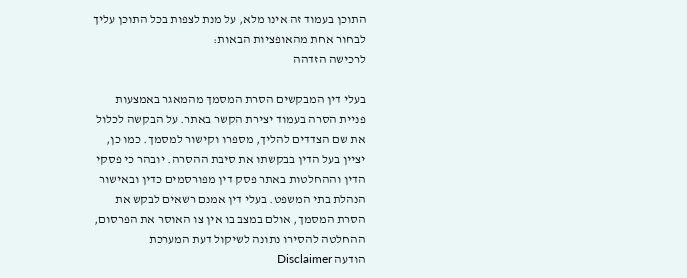התוכן בעמוד זה אינו מלא, על מנת לצפות בכל התוכן עליך לבחור אחת מהאופציות הבאות:
לרכישה הזדהה

בעלי דין המבקשים הסרת המסמך מהמאגר באמצעות פניית הסרה בעמוד יצירת הקשר באתר. על הבקשה לכלול את שם הצדדים להליך, מספרו וקישור למסמך. כמו כן, יציין בעל הדין בבקשתו את סיבת ההסרה. יובהר כי פסקי הדין וההחלטות באתר פסק דין מפורסמים כדין ובאישור הנהלת בתי המשפט. בעלי דין אמנם רשאים לבקש את הסרת המסמך, אולם במצב בו אין צו האוסר את הפרסום, ההחלטה להסירו נתונה לשיקול דעת המערכת
הודעה Disclaimer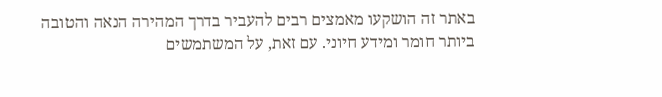באתר זה הושקעו מאמצים רבים להעביר בדרך המהירה הנאה והטובה ביותר חומר ומידע חיוני. עם זאת, על המשתמשים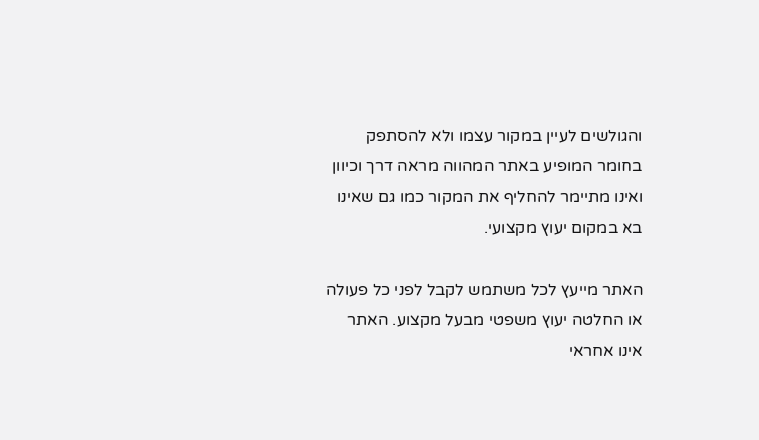והגולשים לעיין במקור עצמו ולא להסתפק בחומר המופיע באתר המהווה מראה דרך וכיוון ואינו מתיימר להחליף את המקור כמו גם שאינו בא במקום יעוץ מקצועי.

האתר מייעץ לכל משתמש לקבל לפני כל פעולה או החלטה יעוץ משפטי מבעל מקצוע. האתר אינו אחראי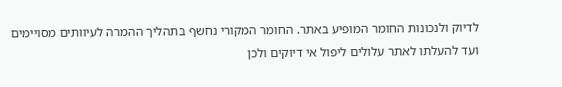לדיוק ולנכונות החומר המופיע באתר. החומר המקורי נחשף בתהליך ההמרה לעיוותים מסויימים ועד להעלתו לאתר עלולים ליפול אי דיוקים ולכן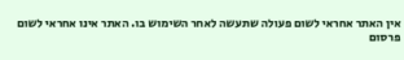אין האתר אחראי לשום פעולה שתעשה לאחר השימוש בו. האתר אינו אחראי לשום פרסום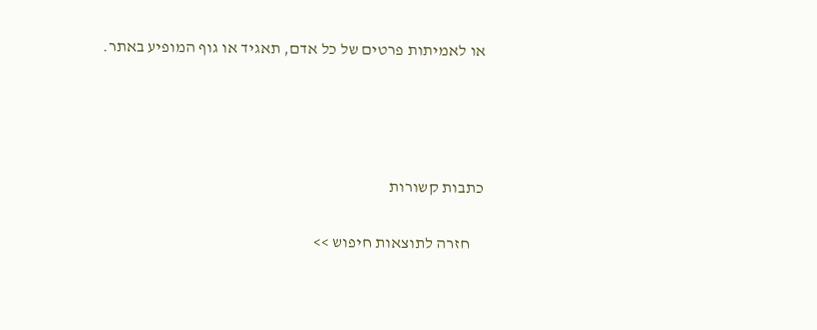או לאמיתות פרטים של כל אדם, תאגיד או גוף המופיע באתר.




כתבות קשורות

    חזרה לתוצאות חיפוש >>